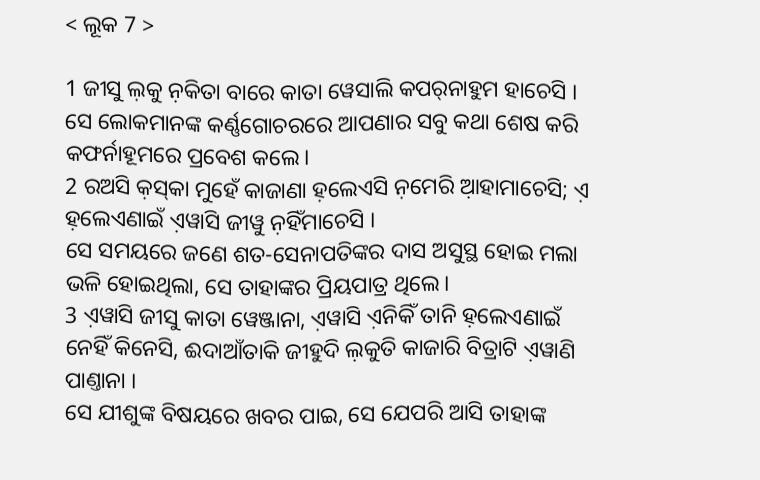< ଲୂକ 7 >

1 ଜୀସୁ ଲ଼କୁ ନ଼କିତା ବାରେ କାତା ୱେସାଲି କପର୍‌ନାହୁମ ହାଚେସି ।
ସେ ଲୋକମାନଙ୍କ କର୍ଣ୍ଣଗୋଚରରେ ଆପଣାର ସବୁ କଥା ଶେଷ କରି କଫର୍ନାହୂମରେ ପ୍ରବେଶ କଲେ।
2 ରଅସି କ଼ସ୍‌କା ମୁହେଁ କାଜାଣା ହ଼ଲେଏସି ନ଼ମେରି ଆ଼ହାମାଚେସି; ଏ଼ ହ଼ଲେଏଣାଇଁ ଏ଼ୱାସି ଜୀୱୁ ନ଼ହିଁମାଚେସି ।
ସେ ସମୟରେ ଜଣେ ଶତ-ସେନାପତିଙ୍କର ଦାସ ଅସୁସ୍ଥ ହୋଇ ମଲା ଭଳି ହୋଇଥିଲା, ସେ ତାହାଙ୍କର ପ୍ରିୟପାତ୍ର ଥିଲେ।
3 ଏ଼ୱାସି ଜୀସୁ କାତା ୱେଞ୍ଜାନା, ଏ଼ୱାସି ଏ଼ନିକିଁ ତାନି ହ଼ଲେଏଣାଇଁ ନେହିଁ କିନେସି, ଈଦାଆଁତାକି ଜୀହୁଦି ଲ଼କୁତି କାଜାରି ବିତ୍ରାଟି ଏ଼ୱାଣି ପାଣ୍ତାନା ।
ସେ ଯୀଶୁଙ୍କ ବିଷୟରେ ଖବର ପାଇ, ସେ ଯେପରି ଆସି ତାହାଙ୍କ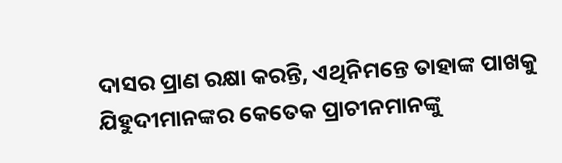ଦାସର ପ୍ରାଣ ରକ୍ଷା କରନ୍ତି, ଏଥିନିମନ୍ତେ ତାହାଙ୍କ ପାଖକୁ ଯିହୁଦୀମାନଙ୍କର କେତେକ ପ୍ରାଚୀନମାନଙ୍କୁ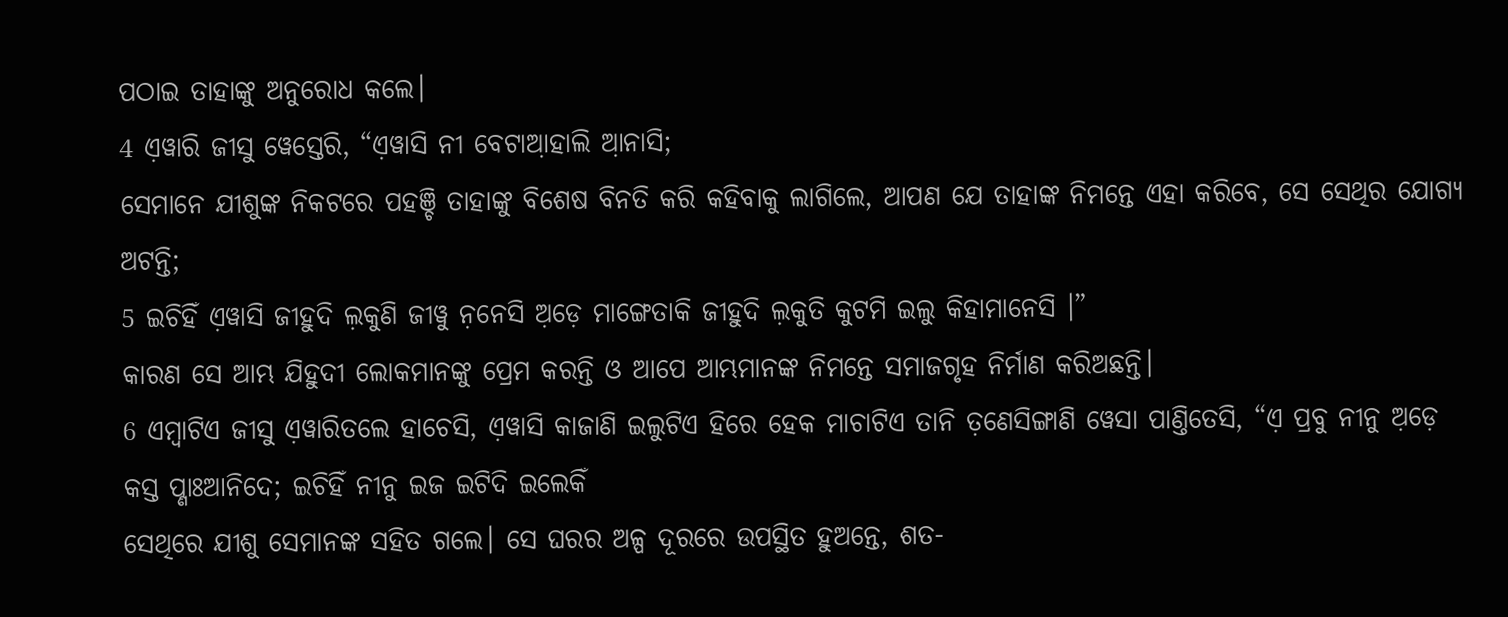ପଠାଇ ତାହାଙ୍କୁ ଅନୁରୋଧ କଲେ।
4 ଏ଼ୱାରି ଜୀସୁ ୱେସ୍ତେରି, “ଏ଼ୱାସି ନୀ ବେଟାଆ଼ହାଲି ଆ଼ନାସି;
ସେମାନେ ଯୀଶୁଙ୍କ ନିକଟରେ ପହଞ୍ଚି ତାହାଙ୍କୁ ବିଶେଷ ବିନତି କରି କହିବାକୁ ଲାଗିଲେ, ଆପଣ ଯେ ତାହାଙ୍କ ନିମନ୍ତେ ଏହା କରିବେ, ସେ ସେଥିର ଯୋଗ୍ୟ ଅଟନ୍ତି;
5 ଇଚିହିଁ ଏ଼ୱାସି ଜୀହୁଦି ଲ଼କୁଣି ଜୀୱୁ ନ଼ନେସି ଅ଼ଡ଼େ ମାଙ୍ଗେତାକି ଜୀହୁଦି ଲ଼କୁତି କୁଟମି ଇଲୁ କିହାମାନେସି ।”
କାରଣ ସେ ଆମ୍ଭ ଯିହୁଦୀ ଲୋକମାନଙ୍କୁ ପ୍ରେମ କରନ୍ତି ଓ ଆପେ ଆମ୍ଭମାନଙ୍କ ନିମନ୍ତେ ସମାଜଗୃହ ନିର୍ମାଣ କରିଅଛନ୍ତି।
6 ଏମ୍ବାଟିଏ ଜୀସୁ ଏ଼ୱାରିତଲେ ହାଚେସି, ଏ଼ୱାସି କାଜାଣି ଇଲୁଟିଏ ହିରେ ହେକ ମାଚାଟିଏ ତାନି ତ଼ଣେସିଙ୍ଗାଣି ୱେସା ପାଣ୍ତିତେସି, “ଏ଼ ପ୍ରବୁ ନୀନୁ ଅ଼ଡ଼େ କସ୍ତ ପ୍ଣାଃଆନିଦେ; ଇଚିହିଁ ନୀନୁ ଇଜ ଇଟିଦି ଇଲେକିଁ
ସେଥିରେ ଯୀଶୁ ସେମାନଙ୍କ ସହିତ ଗଲେ। ସେ ଘରର ଅଳ୍ପ ଦୂରରେ ଉପସ୍ଥିତ ହୁଅନ୍ତେ, ଶତ-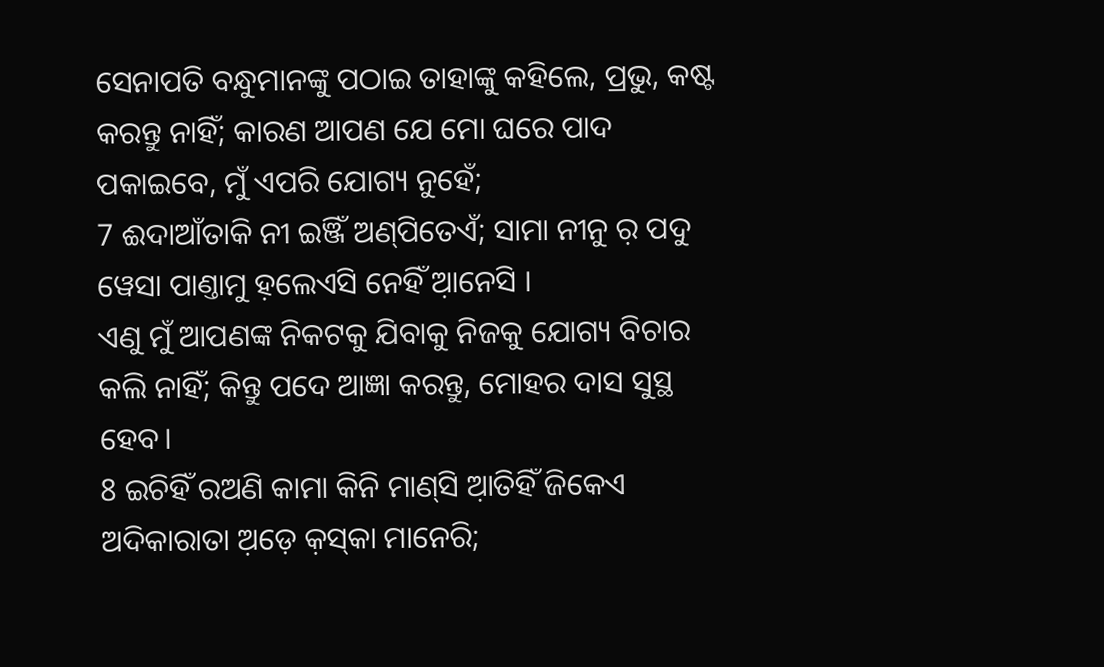ସେନାପତି ବନ୍ଧୁମାନଙ୍କୁ ପଠାଇ ତାହାଙ୍କୁ କହିଲେ, ପ୍ରଭୁ, କଷ୍ଟ କରନ୍ତୁ ନାହିଁ; କାରଣ ଆପଣ ଯେ ମୋ ଘରେ ପାଦ ପକାଇବେ, ମୁଁ ଏପରି ଯୋଗ୍ୟ ନୁହେଁ;
7 ଈଦାଆଁତାକି ନୀ ଇଞ୍ଜିଁ ଅଣ୍‌ପିତେଏଁ; ସାମା ନୀନୁ ର଼ ପଦୁ ୱେସା ପାଣ୍ତାମୁ ହ଼ଲେଏସି ନେହିଁ ଆ଼ନେସି ।
ଏଣୁ ମୁଁ ଆପଣଙ୍କ ନିକଟକୁ ଯିବାକୁ ନିଜକୁ ଯୋଗ୍ୟ ବିଚାର କଲି ନାହିଁ; କିନ୍ତୁ ପଦେ ଆଜ୍ଞା କରନ୍ତୁ, ମୋହର ଦାସ ସୁସ୍ଥ ହେବ।
8 ଇଚିହିଁ ରଅଣି କାମା କିନି ମାଣ୍‌ସି ଆ଼ତିହିଁ ଜିକେଏ ଅଦିକାରାତା ଅ଼ଡ଼େ କ଼ସ୍‌କା ମାନେରି;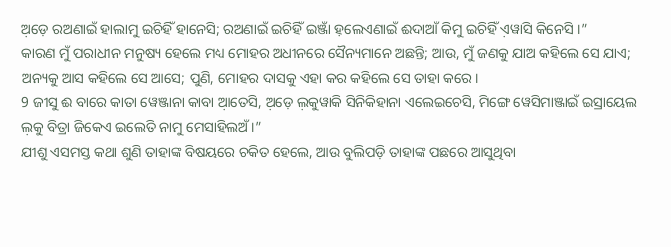ଅ଼ଡ଼େ ରଅଣାଇଁ ହାଲାମୁ ଇଚିହିଁ ହାନେସି; ରଅଣାଇଁ ଇଚିହିଁ ଇଞ୍ଜାଁ ହ଼ଲେଏଣାଇଁ ଈଦାଆଁ କିମୁ ଇଚିହିଁ ଏ଼ୱାସି କିନେସି ।”
କାରଣ ମୁଁ ପରାଧୀନ ମନୁଷ୍ୟ ହେଲେ ମଧ୍ୟ ମୋହର ଅଧୀନରେ ସୈନ୍ୟମାନେ ଅଛନ୍ତି; ଆଉ, ମୁଁ ଜଣକୁ ଯାଅ କହିଲେ ସେ ଯାଏ; ଅନ୍ୟକୁ ଆସ କହିଲେ ସେ ଆସେ; ପୁଣି, ମୋହର ଦାସକୁ ଏହା କର କହିଲେ ସେ ତାହା କରେ।
9 ଜୀସୁ ଈ ବାରେ କାତା ୱେଞ୍ଜାନା କାବା ଆ଼ତେସି, ଅ଼ଡ଼େ ଲ଼କୁୱାକି ସିନିକିହାନା ଏଲେଇଚେସି, ମିଙ୍ଗେ ୱେସିମାଞ୍ଜାଇଁ ଇସ୍ରାୟେଲ ଲ଼କୁ ବିତ୍ରା ଜିକେଏ ଇଲେତି ନାମୁ ମେସାହିଲଅଁ ।”
ଯୀଶୁ ଏସମସ୍ତ କଥା ଶୁଣି ତାହାଙ୍କ ବିଷୟରେ ଚକିତ ହେଲେ, ଆଉ ବୁଲିପଡ଼ି ତାହାଙ୍କ ପଛରେ ଆସୁଥିବା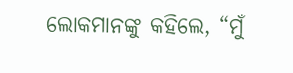ଲୋକମାନଙ୍କୁ କହିଲେ, “ମୁଁ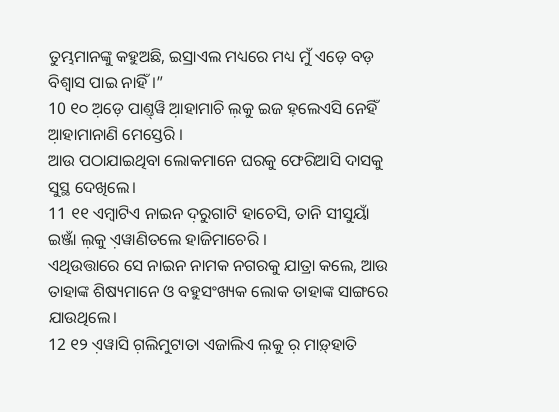ତୁମ୍ଭମାନଙ୍କୁ କହୁଅଛି, ଇସ୍ରାଏଲ ମଧ୍ୟରେ ମଧ୍ୟ ମୁଁ ଏଡ଼େ ବଡ଼ ବିଶ୍ୱାସ ପାଇ ନାହିଁ।”
10 ୧୦ ଅ଼ଡ଼େ ପାଣ୍ତ୍‌ୱି ଆ଼ହାମାଚି ଲ଼କୁ ଇଜ ହ଼ଲେଏସି ନେହିଁ ଆ଼ହାମାନାଣି ମେସ୍ତେରି ।
ଆଉ ପଠାଯାଇଥିବା ଲୋକମାନେ ଘରକୁ ଫେରିଆସି ଦାସକୁ ସୁସ୍ଥ ଦେଖିଲେ।
11 ୧୧ ଏମ୍ବାଟିଏ ନାଇନ ଦ଼ରୁଗାଟି ହାଚେସି, ତାନି ସୀସୁୟାଁ ଇଞ୍ଜାଁ ଲ଼କୁ ଏ଼ୱାଣିତଲେ ହାଜିମାଚେରି ।
ଏଥିଉତ୍ତାରେ ସେ ନାଇନ ନାମକ ନଗରକୁ ଯାତ୍ରା କଲେ, ଆଉ ତାହାଙ୍କ ଶିଷ୍ୟମାନେ ଓ ବହୁସଂଖ୍ୟକ ଲୋକ ତାହାଙ୍କ ସାଙ୍ଗରେ ଯାଉଥିଲେ।
12 ୧୨ ଏ଼ୱାସି ଗ଼ଲିମୁଟାତା ଏଜାଲିଏ ଲ଼କୁ ର଼ ମାଡ଼୍‌ହାତି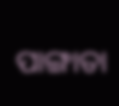ପାଙ୍ଗାତା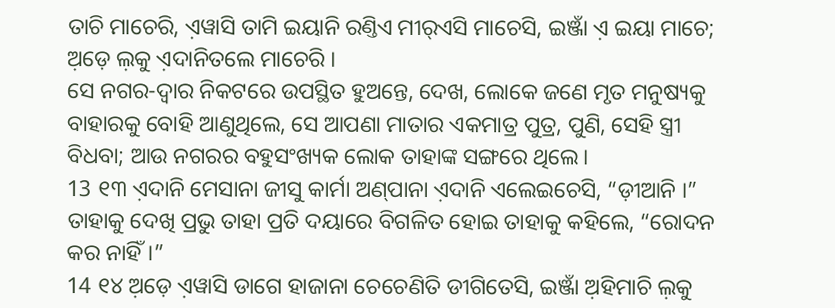ତାଚି ମାଚେରି, ଏ଼ୱାସି ତାମି ଇୟାନି ରଣ୍ତିଏ ମୀର୍‌ଏସି ମାଚେସି, ଇଞ୍ଜାଁ ଏ଼ ଇୟା ମାଚେ; ଅ଼ଡ଼େ ଲ଼କୁ ଏ଼ଦାନିତଲେ ମାଚେରି ।
ସେ ନଗର-ଦ୍ୱାର ନିକଟରେ ଉପସ୍ଥିତ ହୁଅନ୍ତେ, ଦେଖ, ଲୋକେ ଜଣେ ମୃତ ମନୁଷ୍ୟକୁ ବାହାରକୁ ବୋହି ଆଣୁଥିଲେ, ସେ ଆପଣା ମାତାର ଏକମାତ୍ର ପୁତ୍ର, ପୁଣି, ସେହି ସ୍ତ୍ରୀ ବିଧବା; ଆଉ ନଗରର ବହୁସଂଖ୍ୟକ ଲୋକ ତାହାଙ୍କ ସଙ୍ଗରେ ଥିଲେ।
13 ୧୩ ଏ଼ଦାନି ମେସାନା ଜୀସୁ କାର୍ମା ଅଣ୍‌ପାନା ଏ଼ଦାନି ଏଲେଇଚେସି, “ଡ଼ୀଆନି ।”
ତାହାକୁ ଦେଖି ପ୍ରଭୁ ତାହା ପ୍ରତି ଦୟାରେ ବିଗଳିତ ହୋଇ ତାହାକୁ କହିଲେ, “ରୋଦନ କର ନାହିଁ।”
14 ୧୪ ଅ଼ଡ଼େ ଏ଼ୱାସି ଡାଗେ ହାଜାନା ଚେଚେଣିତି ଡୀଗିତେସି, ଇଞ୍ଜାଁ ଅ଼ହିମାଚି ଲ଼କୁ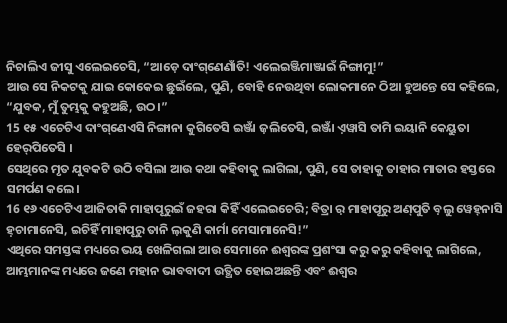ନିଚାଲିଏ ଜୀସୁ ଏଲେଇଚେସି, “ଆଡ଼େ ଦାଂଗ୍‌ଣେଣାଁତି! ଏଲେଇଞ୍ଜିମାଞ୍ଜାଇଁ ନିଙ୍ଗାମୁ!”
ଆଉ ସେ ନିକଟକୁ ଯାଇ କୋକେଇ ଛୁଇଁଲେ, ପୁଣି, ବୋହି ନେଉଥିବା ଲୋକମାନେ ଠିଆ ହୁଅନ୍ତେ ସେ କହିଲେ, “ଯୁବକ, ମୁଁ ତୁମ୍ଭକୁ କହୁଅଛି, ଉଠ।”
15 ୧୫ ଏଚେଟିଏ ଦାଂଗ୍‌ଣେଏସି ନିଙ୍ଗାନା କୁଗିତେସି ଇଞ୍ଜାଁ ଜ଼ଲିତେସି, ଇଞ୍ଜାଁ ଏ଼ୱାସି ତାମି ଇୟାନି କେୟୁତା ହେର୍‌ପିତେସି ।
ସେଥିରେ ମୃତ ଯୁବକଟି ଉଠି ବସିଲା ଆଉ କଥା କହିବାକୁ ଲାଗିଲା, ପୁଣି, ସେ ତାହାକୁ ତାହାର ମାତାର ହସ୍ତରେ ସମର୍ପଣ କଲେ।
16 ୧୬ ଏଚେଟିଏ ଆଜିତାକି ମାହାପୂରୁଇଁ ଜହରା କିହିଁ ଏଲେଇଚେରି; ବିତ୍ରା ର଼ ମାହାପୂରୁ ଅଣ୍‌ପୁତି ବ଼ଲୁ ୱେହ୍‌ନାସି ହ଼ଚାମାନେସି, ଇଚିହିଁ ମାହାପୂରୁ ତାନି ଲ଼କୁଣି କାର୍ମା ମେସାମାନେସି!”
ଏଥିରେ ସମସ୍ତଙ୍କ ମଧ୍ୟରେ ଭୟ ଖେଳିଗଲା ଆଉ ସେମାନେ ଈଶ୍ବରଙ୍କ ପ୍ରଶଂସା କରୁ କରୁ କହିବାକୁ ଲାଗିଲେ, ଆମ୍ଭମାନଙ୍କ ମଧ୍ୟରେ ଜଣେ ମହାନ ଭାବବାଦୀ ଉତ୍ଥିତ ହୋଇଅଛନ୍ତି ଏବଂ ଈଶ୍ବର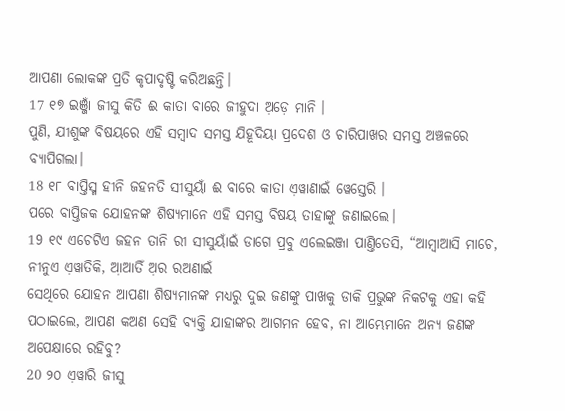ଆପଣା ଲୋକଙ୍କ ପ୍ରତି କୃପାଦୃଷ୍ଟି କରିଅଛନ୍ତି।
17 ୧୭ ଇଞ୍ଜାଁ ଜୀସୁ କିତି ଈ କାତା ବାରେ ଜୀହୁଦା ଅ଼ଡ଼େ ମାନି ।
ପୁଣି, ଯୀଶୁଙ୍କ ବିଷୟରେ ଏହି ସମ୍ବାଦ ସମସ୍ତ ଯିହୂଦିୟା ପ୍ରଦେଶ ଓ ଚାରିପାଖର ସମସ୍ତ ଅଞ୍ଚଳରେ ବ୍ୟାପିଗଲା।
18 ୧୮ ବାପ୍ତିସ୍ମ ହୀନି ଜହନତି ସୀସୁୟାଁ ଈ ବାରେ କାତା ଏ଼ୱାଣାଇଁ ୱେସ୍ତେରି ।
ପରେ ବାପ୍ତିଜକ ଯୋହନଙ୍କ ଶିଷ୍ୟମାନେ ଏହି ସମସ୍ତ ବିଷୟ ତାହାଙ୍କୁ ଜଣାଇଲେ।
19 ୧୯ ଏଚେଟିଏ ଜହନ ତାନି ରୀ ସୀସୁୟାଁଇଁ ଡାଗେ ପ୍ରବୁ ଏଲେଇଞ୍ଜା ପାଣ୍ତିତେସି, “ଆମ୍ବାଆସି ମାଚେ, ନୀନୁଏ ଏ଼ୱାତିକି, ଆ଼ଆତିଁ ଅ଼ର ରଅଣାଇଁ
ସେଥିରେ ଯୋହନ ଆପଣା ଶିଷ୍ୟମାନଙ୍କ ମଧ୍ୟରୁ ଦୁଇ ଜଣଙ୍କୁ ପାଖକୁ ଡାକି ପ୍ରଭୁଙ୍କ ନିକଟକୁ ଏହା କହି ପଠାଇଲେ, ଆପଣ କଅଣ ସେହି ବ୍ୟକ୍ତି ଯାହାଙ୍କର ଆଗମନ ହେବ, ନା ଆମ୍ଭେମାନେ ଅନ୍ୟ ଜଣଙ୍କ ଅପେକ୍ଷାରେ ରହିବୁ?
20 ୨୦ ଏ଼ୱାରି ଜୀସୁ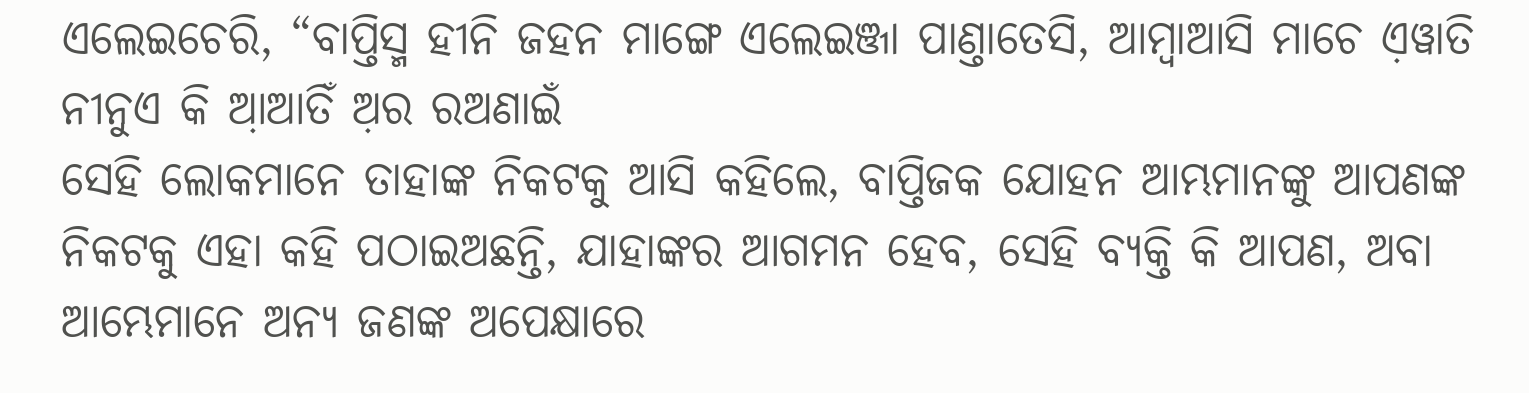ଏଲେଇଚେରି, “ବାପ୍ତିସ୍ମ ହୀନି ଜହନ ମାଙ୍ଗେ ଏଲେଇଞ୍ଜା ପାଣ୍ତାତେସି, ଆମ୍ବାଆସି ମାଚେ ଏ଼ୱାତି ନୀନୁଏ କି ଆ଼ଆତିଁ ଅ଼ର ରଅଣାଇଁ
ସେହି ଲୋକମାନେ ତାହାଙ୍କ ନିକଟକୁ ଆସି କହିଲେ, ବାପ୍ତିଜକ ଯୋହନ ଆମ୍ଭମାନଙ୍କୁ ଆପଣଙ୍କ ନିକଟକୁ ଏହା କହି ପଠାଇଅଛନ୍ତି, ଯାହାଙ୍କର ଆଗମନ ହେବ, ସେହି ବ୍ୟକ୍ତି କି ଆପଣ, ଅବା ଆମ୍ଭେମାନେ ଅନ୍ୟ ଜଣଙ୍କ ଅପେକ୍ଷାରେ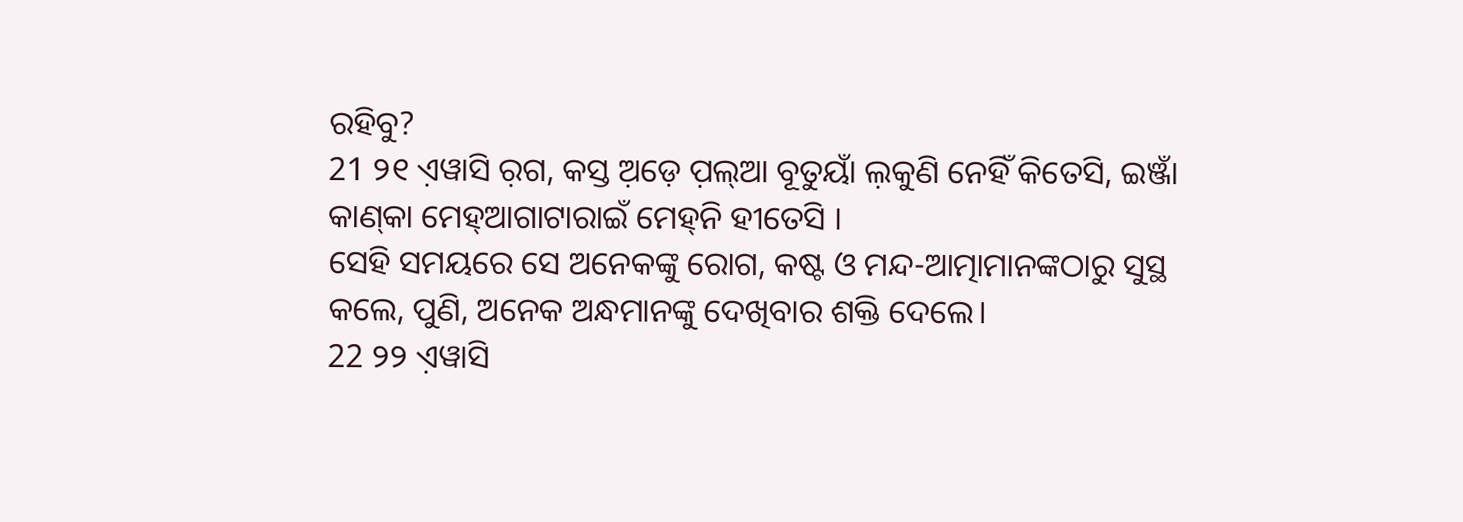ରହିବୁ?
21 ୨୧ ଏ଼ୱାସି ର଼ଗ, କସ୍ତ ଅ଼ଡ଼େ ପ଼ଲ୍‌ଆ ବୂତୁୟାଁ ଲ଼କୁଣି ନେହିଁ କିତେସି, ଇଞ୍ଜାଁ କାଣ୍‌କା ମେହ୍‌ଆଗାଟାରାଇଁ ମେହ୍‌ନି ହୀତେସି ।
ସେହି ସମୟରେ ସେ ଅନେକଙ୍କୁ ରୋଗ, କଷ୍ଟ ଓ ମନ୍ଦ-ଆତ୍ମାମାନଙ୍କଠାରୁ ସୁସ୍ଥ କଲେ, ପୁଣି, ଅନେକ ଅନ୍ଧମାନଙ୍କୁ ଦେଖିବାର ଶକ୍ତି ଦେଲେ।
22 ୨୨ ଏ଼ୱାସି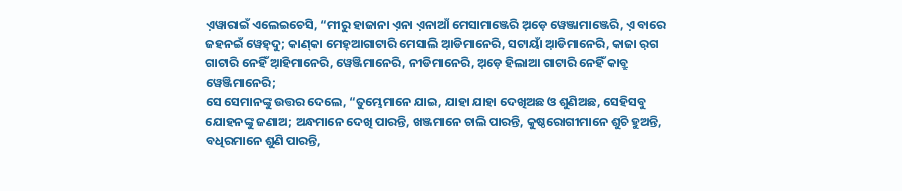ଏ଼ୱାରାଇଁ ଏଲେଇଚେସି, “ମୀରୁ ହାଜାନା ଏ଼ନା ଏ଼ନାଆଁ ମେସାମାଞ୍ଜେରି ଅ଼ଡ଼େ ୱେଞ୍ଜାମାଞ୍ଜେରି, ଏ଼ ବାରେ ଜହନଇଁ ୱେହ୍‌ଦୁ; କାଣ୍‌କା ମେହ୍‌ଆଗାଟାରି ମେସାଲି ଆ଼ଡିମାନେରି, ସଟାୟାଁ ଆ଼ଡିମାନେରି, କାଜା ର଼ଗ ଗାଟାରି ନେହିଁ ଆ଼ହିମାନେରି, ୱେଞ୍ଜିମାନେରି, ନୀଡିମାନେରି, ଅ଼ଡ଼େ ହିଲାଆ ଗାଟାରି ନେହିଁ କାବ୍ରୁ ୱେଞ୍ଜିମାନେରି;
ସେ ସେମାନଙ୍କୁ ଉତ୍ତର ଦେଲେ, “ତୁମ୍ଭେମାନେ ଯାଇ, ଯାହା ଯାହା ଦେଖିଅଛ ଓ ଶୁଣିଅଛ, ସେହିସବୁ ଯୋହନଙ୍କୁ ଜଣାଅ; ଅନ୍ଧମାନେ ଦେଖି ପାରନ୍ତି, ଖଞ୍ଜମାନେ ଚାଲି ପାରନ୍ତି, କୁଷ୍ଠରୋଗୀମାନେ ଶୁଚି ହୁଅନ୍ତି, ବଧିରମାନେ ଶୁଣି ପାରନ୍ତି,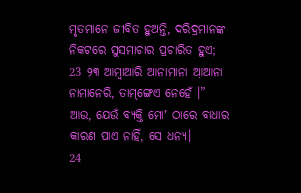ମୃତମାନେ ଜୀବିତ ହୁଅନ୍ତି, ଦରିଦ୍ରମାନଙ୍କ ନିକଟରେ ସୁସମାଚାର ପ୍ରଚାରିତ ହୁଏ;
23 ୨୩ ଆମ୍ବାଆରି ଆନାମାନା ଆ଼ଆନା ନାମାନେରି, ତାମ୍‌ଙ୍ଗେଏ ନେହେଁ ।”
ଆଉ, ଯେଉଁ ବ୍ୟକ୍ତି ମୋʼ ଠାରେ ବାଧାର କାରଣ ପାଏ ନାହିଁ, ସେ ଧନ୍ୟ।
24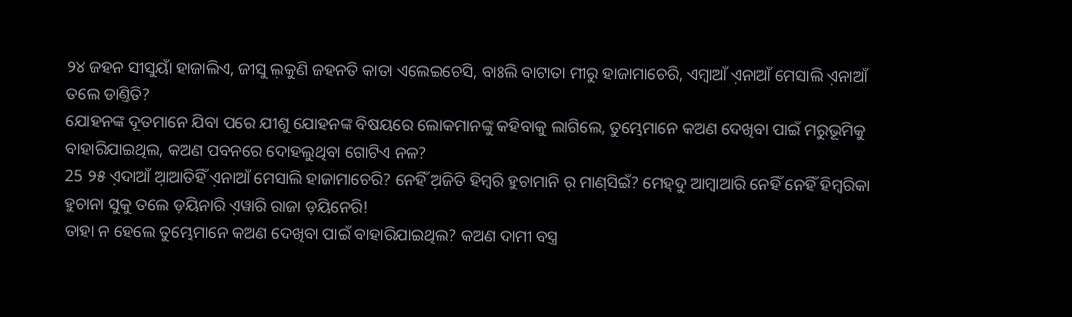୨୪ ଜହନ ସୀସୁୟାଁ ହାଜାଲିଏ, ଜୀସୁ ଲ଼କୁଣି ଜହନତି କାତା ଏଲେଇଚେସି, ବାଃଲି ବାଟାତା ମୀରୁ ହାଜାମାଚେରି, ଏମ୍ବାଆଁ ଏ଼ନାଆଁ ମେସାଲି ଏ଼ନାଆଁ ତଲେ ଡାଣ୍ତିତି?
ଯୋହନଙ୍କ ଦୂତମାନେ ଯିବା ପରେ ଯୀଶୁ ଯୋହନଙ୍କ ବିଷୟରେ ଲୋକମାନଙ୍କୁ କହିବାକୁ ଲାଗିଲେ, ତୁମ୍ଭେମାନେ କଅଣ ଦେଖିବା ପାଇଁ ମରୁଭୂମିକୁ ବାହାରିଯାଇଥିଲ, କଅଣ ପବନରେ ଦୋହଲୁଥିବା ଗୋଟିଏ ନଳ?
25 ୨୫ ଏ଼ଦାଆଁ ଆ଼ଆତିହିଁ ଏ଼ନାଆଁ ମେସାଲି ହାଜାମାଚେରି? ନେହିଁ ଅ଼ଜିତି ହିମ୍ବରି ହୁଚାମାନି ର଼ ମାଣ୍‌ସିଇଁ? ମେହ୍‌ଦୁ ଆମ୍ବାଆରି ନେହିଁ ନେହିଁ ହିମ୍ବରିକା ହୁଚାନା ସୁକୁ ତଲେ ଡ଼ୟିନାରି ଏ଼ୱାରି ରାଜା ଡ଼ୟିନେରି!
ତାହା ନ ହେଲେ ତୁମ୍ଭେମାନେ କଅଣ ଦେଖିବା ପାଇଁ ବାହାରିଯାଇଥିଲ? କଅଣ ଦାମୀ ବସ୍ତ୍ର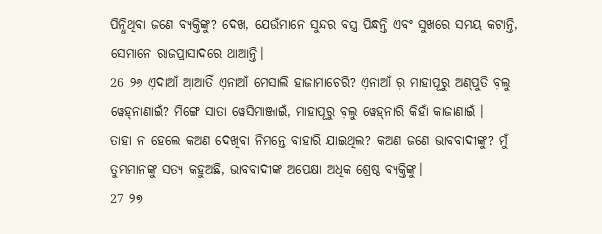ପିନ୍ଧିଥିବା ଜଣେ ବ୍ୟକ୍ତିଙ୍କୁ? ଦେଖ, ଯେଉଁମାନେ ସୁନ୍ଦର ବସ୍ତ୍ର ପିନ୍ଧନ୍ତି ଏବଂ ସୁଖରେ ସମୟ କଟାନ୍ତି, ସେମାନେ ରାଜପ୍ରାସାଦରେ ଥାଆନ୍ତି।
26 ୨୬ ଏ଼ଦାଆଁ ଆ଼ଆତିଁ ଏ଼ନାଆଁ ମେସାଲି ହାଜାମାଚେରି? ଏ଼ନାଆଁ ର଼ ମାହାପୂରୁ ଅଣ୍‌ପୁତି ବ଼ଲୁ ୱେହ୍‌ନାଣାଇଁ? ମିଙ୍ଗେ ସାତା ୱେସିମାଞ୍ଜାଇଁ, ମାହାପୂରୁ ବ଼ଲୁ ୱେହ୍‌ନାରି କିହାଁ କାଜାଣାଇଁ ।
ତାହା ନ ହେଲେ କଅଣ ଦେଖିବା ନିମନ୍ତେ ବାହାରି ଯାଇଥିଲ? କଅଣ ଜଣେ ଭାବବାଦୀଙ୍କୁ? ମୁଁ ତୁମ୍ଭମାନଙ୍କୁ ସତ୍ୟ କହୁଅଛି, ଭାବବାଦୀଙ୍କ ଅପେକ୍ଷା ଅଧିକ ଶ୍ରେଷ୍ଠ ବ୍ୟକ୍ତିଙ୍କୁ।
27 ୨୭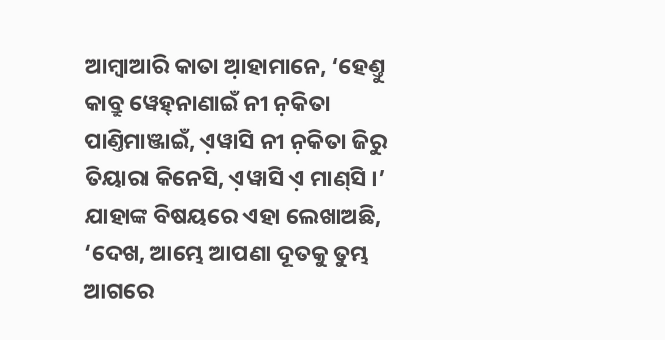ଆମ୍ବାଆରି କାତା ଆ଼ହାମାନେ, ‘ହେଣ୍ତୁ କାବ୍ରୁ ୱେହ୍‌ନାଣାଇଁ ନୀ ନ଼କିତା ପାଣ୍ତିମାଞ୍ଜାଇଁ, ଏ଼ୱାସି ନୀ ନ଼କିତା ଜିରୁ ତିୟାରା କିନେସି, ଏ଼ୱାସି ଏ଼ ମାଣ୍‌ସି ।’
ଯାହାଙ୍କ ବିଷୟରେ ଏହା ଲେଖାଅଛି, ‘ଦେଖ, ଆମ୍ଭେ ଆପଣା ଦୂତକୁ ତୁମ୍ଭ ଆଗରେ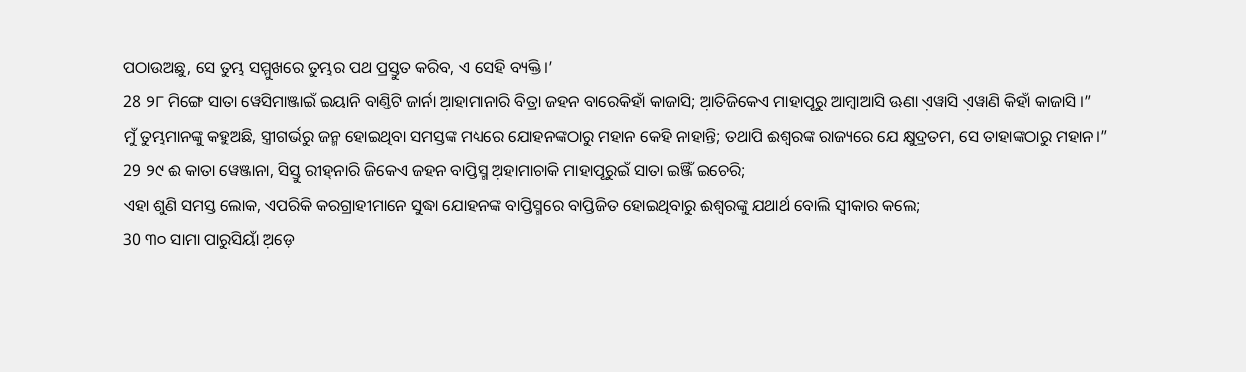ପଠାଉଅଛୁ, ସେ ତୁମ୍ଭ ସମ୍ମୁଖରେ ତୁମ୍ଭର ପଥ ପ୍ରସ୍ତୁତ କରିବ, ଏ ସେହି ବ୍ୟକ୍ତି।’
28 ୨୮ ମିଙ୍ଗେ ସାତା ୱେସିମାଞ୍ଜାଇଁ ଇୟାନି ବାଣ୍ତିଟି ଜାର୍ନା ଆ଼ହାମାନାରି ବିତ୍ରା ଜହନ ବାରେକିହାଁ କାଜାସି; ଆ଼ତିଜିକେଏ ମାହାପୂରୁ ଆମ୍ବାଆସି ଊଣା ଏ଼ୱାସି ଏ଼ୱାଣି କିହାଁ କାଜାସି ।”
ମୁଁ ତୁମ୍ଭମାନଙ୍କୁ କହୁଅଛି, ସ୍ତ୍ରୀଗର୍ଭରୁ ଜନ୍ମ ହୋଇଥିବା ସମସ୍ତଙ୍କ ମଧ୍ୟରେ ଯୋହନଙ୍କଠାରୁ ମହାନ କେହି ନାହାନ୍ତି; ତଥାପି ଈଶ୍ବରଙ୍କ ରାଜ୍ୟରେ ଯେ କ୍ଷୁଦ୍ରତମ, ସେ ତାହାଙ୍କଠାରୁ ମହାନ।”
29 ୨୯ ଈ କାତା ୱେଞ୍ଜାନା, ସିସ୍ତୁ ରୀହ୍‌ନାରି ଜିକେଏ ଜହନ ବାପ୍ତିସ୍ମ ଅ଼ହାମାଚାକି ମାହାପୂରୁଇଁ ସାତା ଇଞ୍ଜିଁ ଇଚେରି;
ଏହା ଶୁଣି ସମସ୍ତ ଲୋକ, ଏପରିକି କରଗ୍ରାହୀମାନେ ସୁଦ୍ଧା ଯୋହନଙ୍କ ବାପ୍ତିସ୍ମରେ ବାପ୍ତିଜିତ ହୋଇଥିବାରୁ ଈଶ୍ବରଙ୍କୁ ଯଥାର୍ଥ ବୋଲି ସ୍ୱୀକାର କଲେ;
30 ୩୦ ସାମା ପାରୁସିୟାଁ ଅ଼ଡ଼େ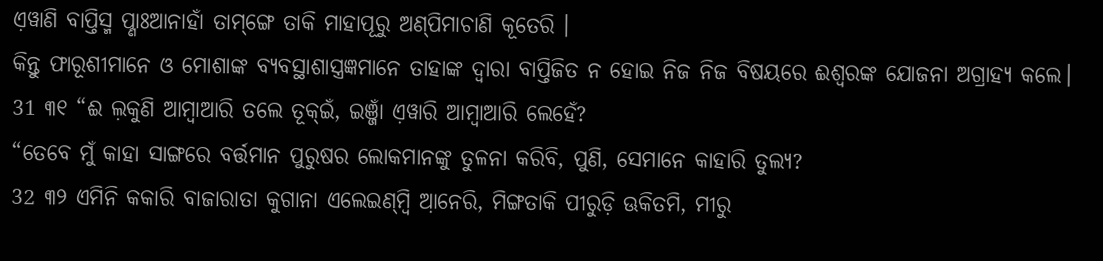ଏ଼ୱାଣି ବାପ୍ତିସ୍ମ ପ୍ଣାଃଆନାହାଁ ତାମ୍‌ଙ୍ଗେ ତାକି ମାହାପୂରୁ ଅଣ୍‌ପିମାଚାଣି କୂତେରି ।
କିନ୍ତୁ ଫାରୂଶୀମାନେ ଓ ମୋଶାଙ୍କ ବ୍ୟବସ୍ଥାଶାସ୍ତ୍ରଜ୍ଞମାନେ ତାହାଙ୍କ ଦ୍ୱାରା ବାପ୍ତିଜିତ ନ ହୋଇ ନିଜ ନିଜ ବିଷୟରେ ଈଶ୍ବରଙ୍କ ଯୋଜନା ଅଗ୍ରାହ୍ୟ କଲେ।
31 ୩୧ “ଈ ଲ଼କୁଣି ଆମ୍ବାଆରି ତଲେ ତୂକ୍‌ଇଁ, ଇଞ୍ଜାଁ ଏ଼ୱାରି ଆମ୍ବାଆରି ଲେହେଁ?
“ତେବେ ମୁଁ କାହା ସାଙ୍ଗରେ ବର୍ତ୍ତମାନ ପୁରୁଷର ଲୋକମାନଙ୍କୁ ତୁଳନା କରିବି, ପୁଣି, ସେମାନେ କାହାରି ତୁଲ୍ୟ?
32 ୩୨ ଏମିନି କକାରି ବାଜାରାତା କୁଗାନା ଏଲେଇଣ୍‌ମ୍ବି ଆ଼ନେରି, ମିଙ୍ଗତାକି ପୀରୁଡ଼ି ଊକିତମି, ମୀରୁ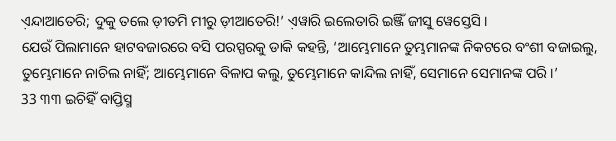ଏ଼ନ୍ଦାଆତେରି; ଦୁକୁ ତଲେ ଡ଼ୀତମି ମୀରୁ ଡ଼ୀଆତେରି!’ ଏ଼ୱାରି ଇଲେତାରି ଇଞ୍ଜିଁ ଜୀସୁ ୱେସ୍ତେସି ।
ଯେଉଁ ପିଲାମାନେ ହାଟବଜାରରେ ବସି ପରସ୍ପରକୁ ଡାକି କହନ୍ତି, ‘ଆମ୍ଭେମାନେ ତୁମ୍ଭମାନଙ୍କ ନିକଟରେ ବଂଶୀ ବଜାଇଲୁ, ତୁମ୍ଭେମାନେ ନାଚିଲ ନାହିଁ; ଆମ୍ଭେମାନେ ବିଳାପ କଲୁ, ତୁମ୍ଭେମାନେ କାନ୍ଦିଲ ନାହିଁ, ସେମାନେ ସେମାନଙ୍କ ପରି।’
33 ୩୩ ଇଚିହିଁ ବାପ୍ତିସ୍ମ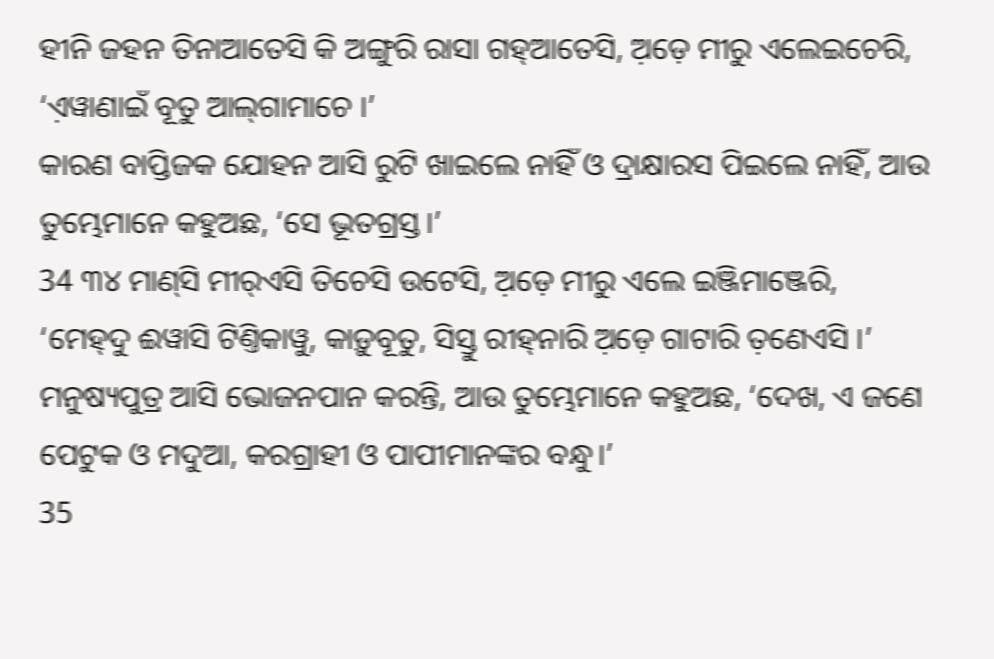ହୀନି ଜହନ ତିନାଆତେସି କି ଅଙ୍ଗୁରି ରାସା ଗହ୍‌ଆତେସି, ଅ଼ଡ଼େ ମୀରୁ ଏଲେଇଚେରି, ‘ଏ଼ୱାଣାଇଁ ବୂତୁ ଆଲ୍‌ଗାମାଚେ ।’
କାରଣ ବାପ୍ତିଜକ ଯୋହନ ଆସି ରୁଟି ଖାଇଲେ ନାହିଁ ଓ ଦ୍ରାକ୍ଷାରସ ପିଇଲେ ନାହିଁ, ଆଉ ତୁମ୍ଭେମାନେ କହୁଅଛ, ‘ସେ ଭୂତଗ୍ରସ୍ତ।’
34 ୩୪ ମାଣ୍‌ସି ମୀର୍‌ଏସି ତିଚେସି ଉଟେସି, ଅ଼ଡ଼େ ମୀରୁ ଏଲେ ଇଞ୍ଜିମାଞ୍ଜେରି, ‘ମେହ୍‌ଦୁ ଈୱାସି ଟିଣ୍ତିକାୱୁ, କାଡ଼ୁବୂତୁ, ସିସ୍ତୁ ରୀହ୍‌ନାରି ଅ଼ଡ଼େ ଗାଟାରି ତ଼ଣେଏସି ।’
ମନୁଷ୍ୟପୁତ୍ର ଆସି ଭୋଜନପାନ କରନ୍ତି, ଆଉ ତୁମ୍ଭେମାନେ କହୁଅଛ, ‘ଦେଖ, ଏ ଜଣେ ପେଟୁକ ଓ ମଦୁଆ, କରଗ୍ରାହୀ ଓ ପାପୀମାନଙ୍କର ବନ୍ଧୁ।’
35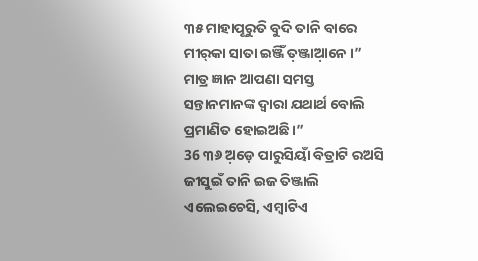୩୫ ମାହାପୂରୁତି ବୁଦି ତାନି ବାରେ ମୀର୍‌କା ସାତା ଇଞ୍ଜିଁ ତ଼ଞ୍ଜାଆ଼ନେ ।”
ମାତ୍ର ଜ୍ଞାନ ଆପଣା ସମସ୍ତ ସନ୍ତାନମାନଙ୍କ ଦ୍ୱାରା ଯଥାର୍ଥ ବୋଲି ପ୍ରମାଣିତ ହୋଇଅଛି।”
36 ୩୬ ଅ଼ଡ଼େ ପାରୁସିୟାଁ ବିତ୍ରାଟି ରଅସି ଜୀସୁଇଁ ତାନି ଇଜ ତିଞ୍ଜାଲି ଏଲେଇଚେସି, ଏମ୍ବାଟିଏ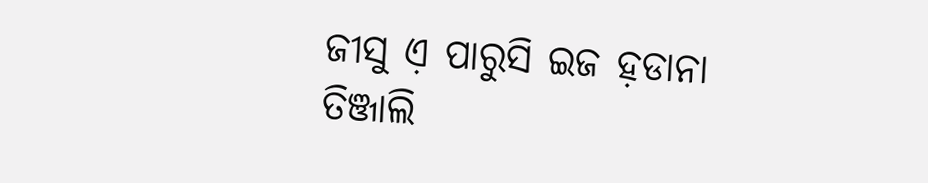ଜୀସୁ ଏ଼ ପାରୁସି ଇଜ ହ଼ଡାନା ତିଞ୍ଜାଲି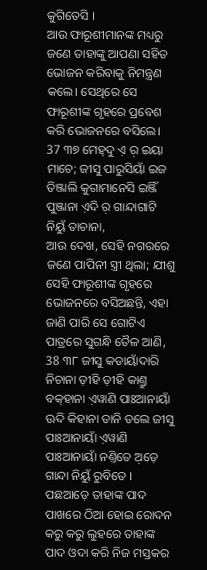କୁଗିତେସି ।
ଆଉ ଫାରୂଶୀମାନଙ୍କ ମଧ୍ୟରୁ ଜଣେ ତାହାଙ୍କୁ ଆପଣା ସହିତ ଭୋଜନ କରିବାକୁ ନିମନ୍ତ୍ରଣ କଲେ। ସେଥିରେ ସେ ଫାରୂଶୀଙ୍କ ଗୃହରେ ପ୍ରବେଶ କରି ଭୋଜନରେ ବସିଲେ।
37 ୩୭ ମେହ୍‌ଦୁ ଏ଼ ର଼ ଇୟା ମାଚେ; ଜୀସୁ ପାରୁସିୟାଁ ଇଜ ତିଞ୍ଜାଲି କୁଗାମାନେସି ଇଞ୍ଜିଁ ପୁଞ୍ଜାନା ଏ଼ଦି ର଼ ଗାନ୍ଦାଗାଟି ନିୟୁଁ ତାଚାନା,
ଆଉ ଦେଖ, ସେହି ନଗରରେ ଜଣେ ପାପିନୀ ସ୍ତ୍ରୀ ଥିଲା; ଯୀଶୁ ସେହି ଫାରୂଶୀଙ୍କ ଗୃହରେ ଭୋଜନରେ ବସିଅଛନ୍ତି, ଏହା ଜାଣି ପାରି ସେ ଗୋଟିଏ ପାତ୍ରରେ ସୁଗନ୍ଧି ତୈଳ ଆଣି,
38 ୩୮ ଜୀସୁ କଡାୟାଁଦାରି ନିଚାନା ଡ଼ୀହି ଡ଼ୀହି କାଣ୍ତ୍ରୁ ବକ୍‌ହାନା ଏ଼ୱାଣି ପାଃଆନାୟାଁ ଊଦି କିହାନା ତାନି ତଲେ ଜୀସୁ ପାଃଆନାୟାଁ ଏ଼ୱାଣି ପାଃଆନାୟାଁ ନଣ୍ତିତେ ଅ଼ଡ଼େ ଗାନ୍ଦା ନିୟୁଁ ରୁବିତେ ।
ପଛଆଡ଼େ ତାହାଙ୍କ ପାଦ ପାଖରେ ଠିଆ ହୋଇ ରୋଦନ କରୁ କରୁ ଲୁହରେ ତାହାଙ୍କ ପାଦ ଓଦା କରି ନିଜ ମସ୍ତକର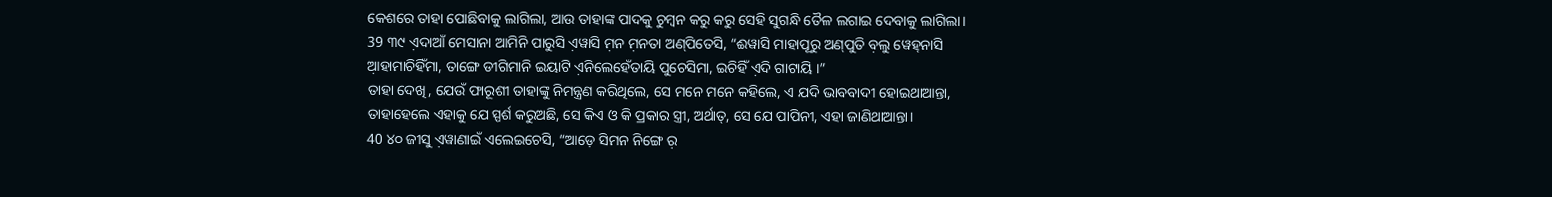କେଶରେ ତାହା ପୋଛିବାକୁ ଲାଗିଲା, ଆଉ ତାହାଙ୍କ ପାଦକୁ ଚୁମ୍ବନ କରୁ କରୁ ସେହି ସୁଗନ୍ଧି ତୈଳ ଲଗାଇ ଦେବାକୁ ଲାଗିଲା।
39 ୩୯ ଏ଼ଦାଆଁ ମେସାନା ଆମିନି ପାରୁସି ଏ଼ୱାସି ମ଼ନ ମ଼ନତା ଅଣ୍‌ପିତେସି, “ଈୱାସି ମାହାପୂରୁ ଅଣ୍‌ପୁତି ବ଼ଲୁ ୱେହ୍‌ନାସି ଆ଼ହାମାଚିହିଁମା, ତାଙ୍ଗେ ଡୀଗିମାନି ଇୟାଟି ଏ଼ନିଲେହେଁତାୟି ପୁଚେସିମା, ଇଚିହିଁ ଏ଼ଦି ଗାଟାୟି ।”
ତାହା ଦେଖି, ଯେଉଁ ଫାରୂଶୀ ତାହାଙ୍କୁ ନିମନ୍ତ୍ରଣ କରିଥିଲେ, ସେ ମନେ ମନେ କହିଲେ, ଏ ଯଦି ଭାବବାଦୀ ହୋଇଥାଆନ୍ତା, ତାହାହେଲେ ଏହାକୁ ଯେ ସ୍ପର୍ଶ କରୁଅଛି, ସେ କିଏ ଓ କି ପ୍ରକାର ସ୍ତ୍ରୀ, ଅର୍ଥାତ୍‍, ସେ ଯେ ପାପିନୀ, ଏହା ଜାଣିଥାଆନ୍ତା।
40 ୪୦ ଜୀସୁ ଏ଼ୱାଣାଇଁ ଏଲେଇଚେସି, “ଆଡ଼େ ସିମନ ନିଙ୍ଗେ ର଼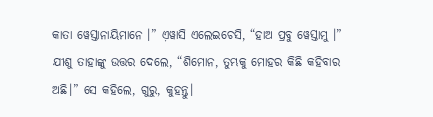କାତା ୱେସ୍ତାନାୟିମାନେ ।” ଏ଼ୱାସି ଏଲେଇଚେସି, “ହାଅ ପ୍ରବୁ ୱେସ୍ତାମୁ ।”
ଯୀଶୁ ତାହାଙ୍କୁ ଉତ୍ତର ଦେଲେ, “ଶିମୋନ, ତୁମ୍ଭକୁ ମୋହର କିଛି କହିବାର ଅଛି।” ସେ କହିଲେ, ଗୁରୁ, କୁହନ୍ତୁ।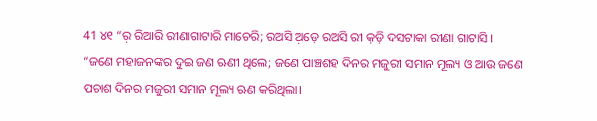41 ୪୧ “ର଼ ରିଆରି ରୀଣାଗାଟାରି ମାଚେରି; ରଅସି ଅ଼ଡ଼େ ରଅସି ରୀ କ଼ଡ଼ି ଦସଟାକା ରୀଣା ଗାଟାସି ।
“ଜଣେ ମହାଜନଙ୍କର ଦୁଇ ଜଣ ଋଣୀ ଥିଲେ; ଜଣେ ପାଞ୍ଚଶହ ଦିନର ମଜୁରୀ ସମାନ ମୂଲ୍ୟ ଓ ଆଉ ଜଣେ ପଚାଶ ଦିନର ମଜୁରୀ ସମାନ ମୂଲ୍ୟ ଋଣ କରିଥିଲା।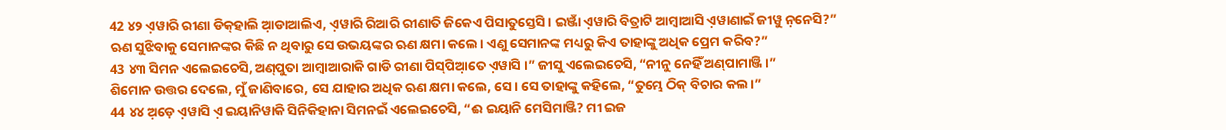42 ୪୨ ଏ଼ୱାରି ରୀଣା ଡିକ୍‌ହାଲି ଆ଼ଡାଆଲିଏ, ଏ଼ୱାରି ରିଆରି ରୀଣାତି ଜିକେଏ ପିସାତୁସ୍ତେସି । ଇଞ୍ଜାଁ ଏ଼ୱାରି ବିତ୍ରାଟି ଆମ୍ବାଆସି ଏ଼ୱାଣାଇଁ ଜୀୱୁ ନ଼ନେସି?”
ଋଣ ସୁଝିବାକୁ ସେମାନଙ୍କର କିଛି ନ ଥିବାରୁ ସେ ଉଭୟଙ୍କର ଋଣ କ୍ଷମା କଲେ। ଏଣୁ ସେମାନଙ୍କ ମଧ୍ୟରୁ କିଏ ତାହାଙ୍କୁ ଅଧିକ ପ୍ରେମ କରିବ?”
43 ୪୩ ସିମନ ଏଲେଇଚେସି, ଅଣ୍‌ପୁତା ଆମ୍ବାଆରାକି ଗାଡି ରୀଣା ପିସ୍‌ପିଆ଼ତେ ଏ଼ୱାସି ।” ଜୀସୁ ଏଲେଇଚେସି, “ନୀନୁ ନେହିଁ ଅଣ୍‌ପାମାଞ୍ଜି ।”
ଶିମୋନ ଉତ୍ତର ଦେଲେ, ମୁଁ ଜାଣିବାରେ, ସେ ଯାହାର ଅଧିକ ଋଣ କ୍ଷମା କଲେ, ସେ। ସେ ତାହାଙ୍କୁ କହିଲେ, “ତୁମ୍ଭେ ଠିକ୍ ବିଚାର କଲ।”
44 ୪୪ ଅ଼ଡ଼େ ଏ଼ୱାସି ଏ଼ ଇୟାନିୱାକି ସିନିକିହାନା ସିମନଇଁ ଏଲେଇଚେସି, “ଈ ଇୟାନି ମେସିମାଞ୍ଜି? ମୀ ଇଜ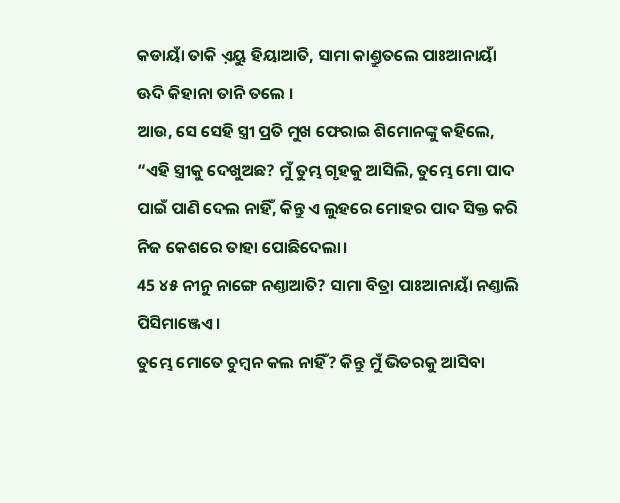କଡାୟାଁ ତାକି ଏ଼ୟୁ ହିୟାଆତି, ସାମା କାଣ୍ତ୍ରୁତଲେ ପାଃଆନାୟାଁ ଊଦି କିହାନା ତାନି ତଲେ ।
ଆଉ, ସେ ସେହି ସ୍ତ୍ରୀ ପ୍ରତି ମୁଖ ଫେରାଇ ଶିମୋନଙ୍କୁ କହିଲେ, “ଏହି ସ୍ତ୍ରୀକୁ ଦେଖୁଅଛ? ମୁଁ ତୁମ୍ଭ ଗୃହକୁ ଆସିଲି, ତୁମ୍ଭେ ମୋ ପାଦ ପାଇଁ ପାଣି ଦେଲ ନାହିଁ, କିନ୍ତୁ ଏ ଲୁହରେ ମୋହର ପାଦ ସିକ୍ତ କରି ନିଜ କେଶରେ ତାହା ପୋଛିଦେଲା।
45 ୪୫ ନୀନୁ ନାଙ୍ଗେ ନଣ୍ତାଆତି? ସାମା ବିତ୍ରା ପାଃଆନାୟାଁ ନଣ୍ତାଲି ପିସିମାଞ୍ଜେଏ ।
ତୁମ୍ଭେ ମୋତେ ଚୁମ୍ବନ କଲ ନାହିଁ? କିନ୍ତୁ ମୁଁ ଭିତରକୁ ଆସିବା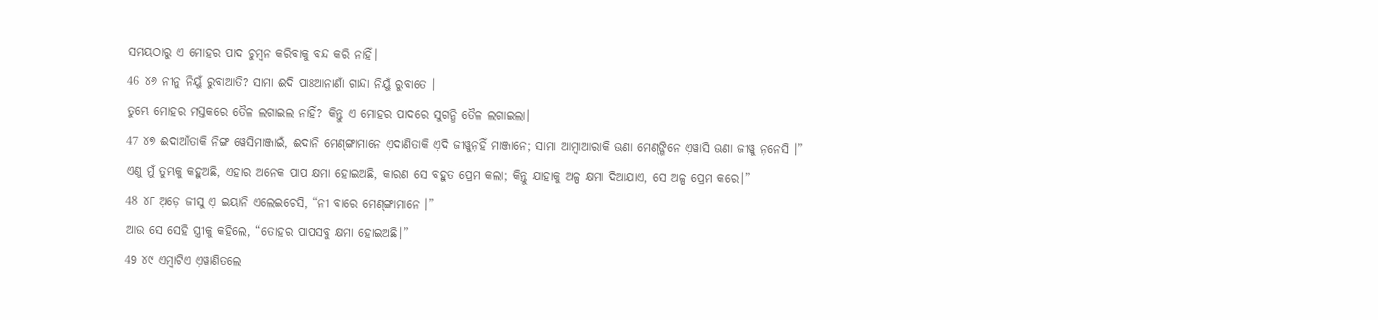ସମୟଠାରୁ ଏ ମୋହର ପାଦ ଚୁମ୍ବନ କରିବାକୁ ବନ୍ଦ କରି ନାହିଁ।
46 ୪୬ ନୀନୁ ନିୟୁଁ ରୁବାଆତି? ସାମା ଈଦି ପାଃଆନାଣାଁ ଗାନ୍ଦା ନିୟୁଁ ରୁବାତେ ।
ତୁମ୍ଭେ ମୋହର ମସ୍ତକରେ ତୈଳ ଲଗାଇଲ ନାହିଁ? କିନ୍ତୁ ଏ ମୋହର ପାଦରେ ସୁଗନ୍ଧି ତୈଳ ଲଗାଇଲା।
47 ୪୭ ଈଦାଆଁତାକି ନିଙ୍ଗ ୱେସିମାଞ୍ଜାଇଁ, ଈଦାନି ମେଣ୍‌ଙ୍ଗାମାନେ ଏ଼ଦାଣିତାକି ଏ଼ଦି ଜୀୱୁନ଼ହିଁ ମାଞ୍ଜାନେ; ସାମା ଆମ୍ବାଆରାକି ଊଣା ମେଣ୍‌ଙ୍ଗିନେ ଏ଼ୱାସି ଊଣା ଜୀୱୁ ନ଼ନେସି ।”
ଏଣୁ ମୁଁ ତୁମ୍ଭକୁ କହୁଅଛି, ଏହାର ଅନେକ ପାପ କ୍ଷମା ହୋଇଅଛି, କାରଣ ସେ ବହୁତ ପ୍ରେମ କଲା; କିନ୍ତୁ ଯାହାକୁ ଅଳ୍ପ କ୍ଷମା ଦିଆଯାଏ, ସେ ଅଳ୍ପ ପ୍ରେମ କରେ।”
48 ୪୮ ଅ଼ଡ଼େ ଜୀସୁ ଏ଼ ଇୟାନି ଏଲେଇଚେସି, “ନୀ ବାରେ ମେଣ୍‌ଙ୍ଗାମାନେ ।”
ଆଉ ସେ ସେହି ସ୍ତ୍ରୀକୁ କହିଲେ, “ତୋହର ପାପସବୁ କ୍ଷମା ହୋଇଅଛି।”
49 ୪୯ ଏମ୍ବାଟିଏ ଏ଼ୱାଣିତଲେ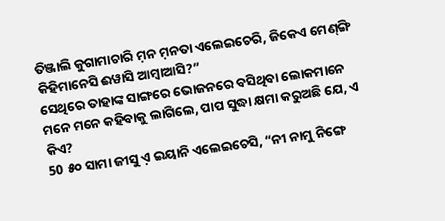ତିଞ୍ଜାଲି କୁଗାମାଚାରି ମ଼ନ ମ଼ନତା ଏଲେଇଚେରି, ଜିକେଏ ମେଣ୍‌ଙ୍ଗି କିହିମାନେସି ଈୱାସି ଆମ୍ବାଆସି?”
ସେଥିରେ ତାହାଙ୍କ ସାଙ୍ଗରେ ଭୋଜନରେ ବସିଥିବା ଲୋକମାନେ ମନେ ମନେ କହିବାକୁ ଲାଗିଲେ, ପାପ ସୁଦ୍ଧା କ୍ଷମା କରୁଅଛି ଯେ, ଏ କିଏ?
50 ୫୦ ସାମା ଜୀସୁ ଏ଼ ଇୟାନି ଏଲେଇଚେସି, “ନୀ ନାମୁ ନିଙ୍ଗେ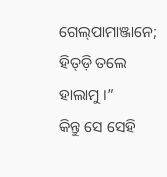ଗେଲ୍‌ପାମାଞ୍ଜାନେ; ହିତ୍‌ଡ଼ି ତଲେ ହାଲାମୁ ।”
କିନ୍ତୁ ସେ ସେହି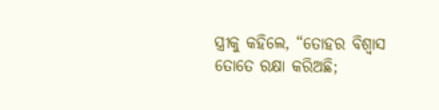ସ୍ତ୍ରୀକୁ କହିଲେ, “ତୋହର ବିଶ୍ୱାସ ତୋତେ ରକ୍ଷା କରିଅଛି;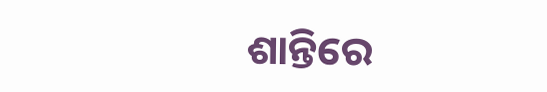ଶାନ୍ତିରେ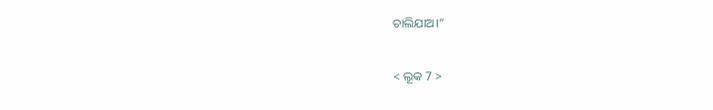ଚାଲିଯାଅ।”

< ଲୂକ 7 >